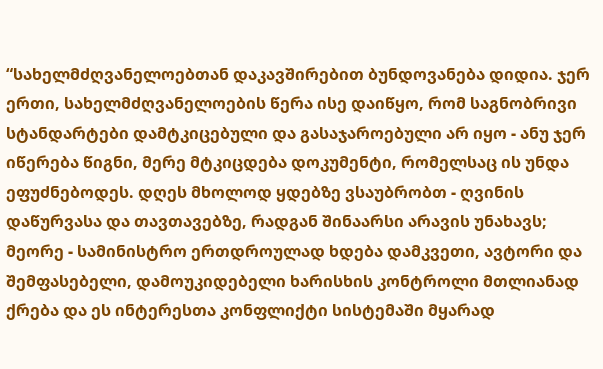“სახელმძღვანელოებთან დაკავშირებით ბუნდოვანება დიდია. ჯერ ერთი, სახელმძღვანელოების წერა ისე დაიწყო, რომ საგნობრივი სტანდარტები დამტკიცებული და გასაჯაროებული არ იყო - ანუ ჯერ იწერება წიგნი, მერე მტკიცდება დოკუმენტი, რომელსაც ის უნდა ეფუძნებოდეს. დღეს მხოლოდ ყდებზე ვსაუბრობთ - ღვინის დაწურვასა და თავთავებზე, რადგან შინაარსი არავის უნახავს; მეორე - სამინისტრო ერთდროულად ხდება დამკვეთი, ავტორი და შემფასებელი, დამოუკიდებელი ხარისხის კონტროლი მთლიანად ქრება და ეს ინტერესთა კონფლიქტი სისტემაში მყარად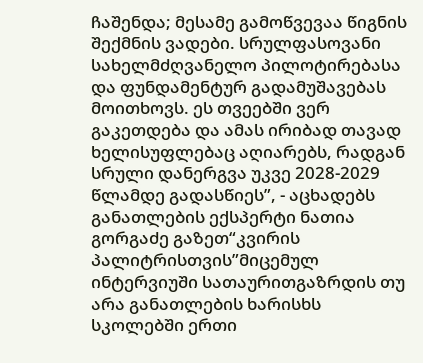ჩაშენდა; მესამე გამოწვევაა წიგნის შექმნის ვადები. სრულფასოვანი სახელმძღვანელო პილოტირებასა და ფუნდამენტურ გადამუშავებას მოითხოვს. ეს თვეებში ვერ გაკეთდება და ამას ირიბად თავად ხელისუფლებაც აღიარებს, რადგან სრული დანერგვა უკვე 2028-2029 წლამდე გადასწიეს”, - აცხადებს განათლების ექსპერტი ნათია გორგაძე გაზეთ“კვირის პალიტრისთვის”მიცემულ ინტერვიუში სათაურითგაზრდის თუ არა განათლების ხარისხს სკოლებში ერთი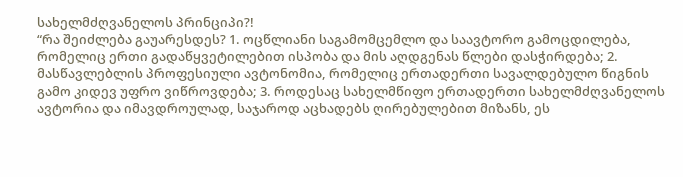სახელმძღვანელოს პრინციპი?!
“რა შეიძლება გაუარესდეს? 1. ოცწლიანი საგამომცემლო და საავტორო გამოცდილება, რომელიც ერთი გადაწყვეტილებით ისპობა და მის აღდგენას წლები დასჭირდება; 2. მასწავლებლის პროფესიული ავტონომია, რომელიც ერთადერთი სავალდებულო წიგნის გამო კიდევ უფრო ვიწროვდება; 3. როდესაც სახელმწიფო ერთადერთი სახელმძღვანელოს ავტორია და იმავდროულად, საჯაროდ აცხადებს ღირებულებით მიზანს, ეს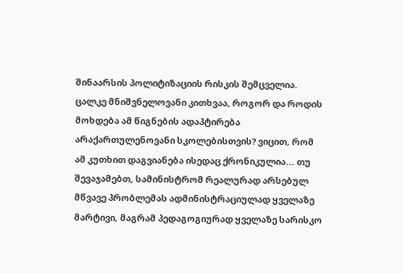შინაარსის პოლიტიზაციის რისკის შემცველია. ცალკე მნიშვნელოვანი კითხვაა, როგორ და როდის მოხდება ამ წიგნების ადაპტირება არაქართულენოვანი სკოლებისთვის? ვიცით, რომ ამ კუთხით დაგვიანება ისედაც ქრონიკულია... თუ შევაჯამებთ, სამინისტრომ რეალურად არსებულ მწვავე პრობლემას ადმინისტრაციულად ყველაზე მარტივი, მაგრამ პედაგოგიურად ყველაზე სარისკო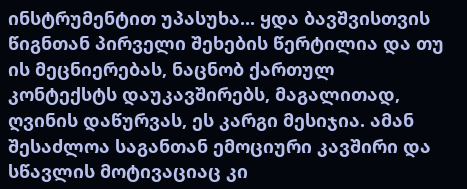ინსტრუმენტით უპასუხა... ყდა ბავშვისთვის წიგნთან პირველი შეხების წერტილია და თუ ის მეცნიერებას, ნაცნობ ქართულ კონტექსტს დაუკავშირებს, მაგალითად, ღვინის დაწურვას, ეს კარგი მესიჯია. ამან შესაძლოა საგანთან ემოციური კავშირი და სწავლის მოტივაციაც კი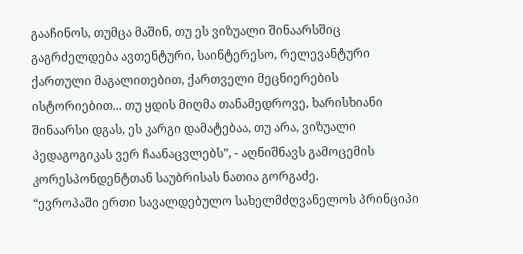გააჩინოს, თუმცა მაშინ, თუ ეს ვიზუალი შინაარსშიც გაგრძელდება ავთენტური, საინტერესო, რელევანტური ქართული მაგალითებით, ქართველი მეცნიერების ისტორიებით... თუ ყდის მიღმა თანამედროვე, ხარისხიანი შინაარსი დგას, ეს კარგი დამატებაა, თუ არა, ვიზუალი პედაგოგიკას ვერ ჩაანაცვლებს”, - აღნიშნავს გამოცემის კორესპონდენტთან საუბრისას ნათია გორგაძე.
“ევროპაში ერთი სავალდებულო სახელმძღვანელოს პრინციპი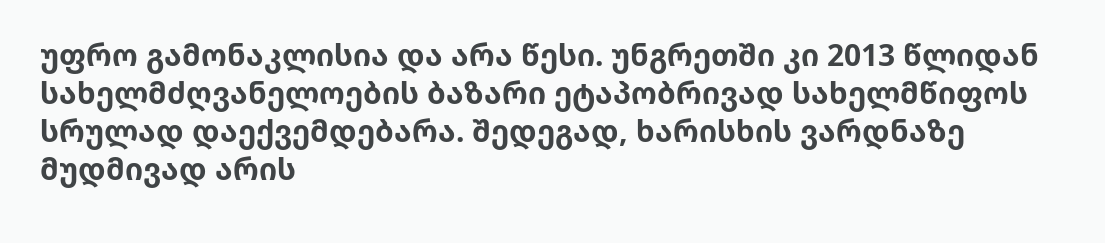უფრო გამონაკლისია და არა წესი. უნგრეთში კი 2013 წლიდან სახელმძღვანელოების ბაზარი ეტაპობრივად სახელმწიფოს სრულად დაექვემდებარა. შედეგად, ხარისხის ვარდნაზე მუდმივად არის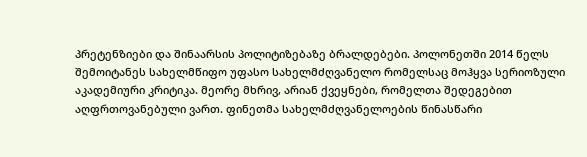პრეტენზიები და შინაარსის პოლიტიზებაზე ბრალდებები. პოლონეთში 2014 წელს შემოიტანეს სახელმწიფო უფასო სახელმძღვანელო რომელსაც მოჰყვა სერიოზული აკადემიური კრიტიკა. მეორე მხრივ, არიან ქვეყნები, რომელთა შედეგებით აღფრთოვანებული ვართ. ფინეთმა სახელმძღვანელოების წინასწარი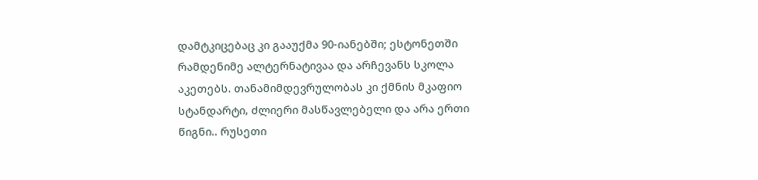დამტკიცებაც კი გააუქმა 90-იანებში; ესტონეთში რამდენიმე ალტერნატივაა და არჩევანს სკოლა აკეთებს. თანამიმდევრულობას კი ქმნის მკაფიო სტანდარტი, ძლიერი მასწავლებელი და არა ერთი წიგნი.. რუსეთი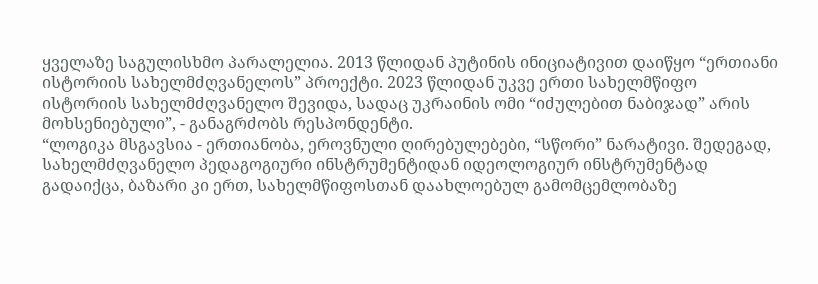ყველაზე საგულისხმო პარალელია. 2013 წლიდან პუტინის ინიციატივით დაიწყო “ერთიანი ისტორიის სახელმძღვანელოს” პროექტი. 2023 წლიდან უკვე ერთი სახელმწიფო ისტორიის სახელმძღვანელო შევიდა, სადაც უკრაინის ომი “იძულებით ნაბიჯად” არის მოხსენიებული”, - განაგრძობს რესპონდენტი.
“ლოგიკა მსგავსია - ერთიანობა, ეროვნული ღირებულებები, “სწორი” ნარატივი. შედეგად, სახელმძღვანელო პედაგოგიური ინსტრუმენტიდან იდეოლოგიურ ინსტრუმენტად გადაიქცა, ბაზარი კი ერთ, სახელმწიფოსთან დაახლოებულ გამომცემლობაზე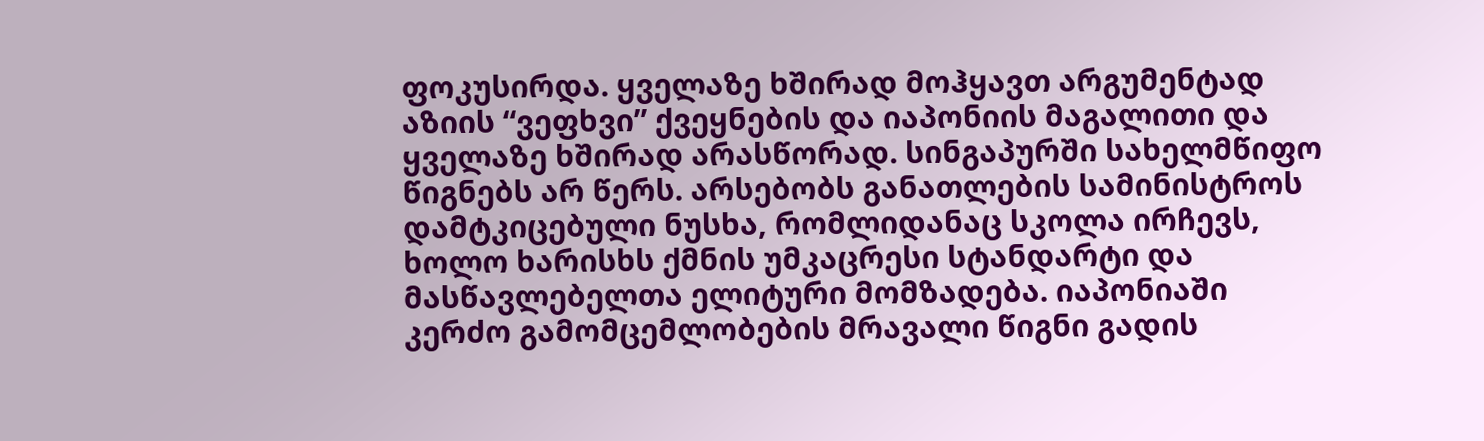ფოკუსირდა. ყველაზე ხშირად მოჰყავთ არგუმენტად აზიის “ვეფხვი” ქვეყნების და იაპონიის მაგალითი და ყველაზე ხშირად არასწორად. სინგაპურში სახელმწიფო წიგნებს არ წერს. არსებობს განათლების სამინისტროს დამტკიცებული ნუსხა, რომლიდანაც სკოლა ირჩევს, ხოლო ხარისხს ქმნის უმკაცრესი სტანდარტი და მასწავლებელთა ელიტური მომზადება. იაპონიაში კერძო გამომცემლობების მრავალი წიგნი გადის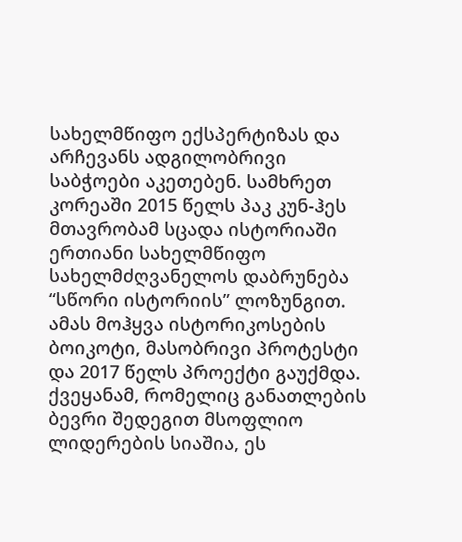სახელმწიფო ექსპერტიზას და არჩევანს ადგილობრივი საბჭოები აკეთებენ. სამხრეთ კორეაში 2015 წელს პაკ კუნ-ჰეს მთავრობამ სცადა ისტორიაში ერთიანი სახელმწიფო სახელმძღვანელოს დაბრუნება “სწორი ისტორიის” ლოზუნგით. ამას მოჰყვა ისტორიკოსების ბოიკოტი, მასობრივი პროტესტი და 2017 წელს პროექტი გაუქმდა. ქვეყანამ, რომელიც განათლების ბევრი შედეგით მსოფლიო ლიდერების სიაშია, ეს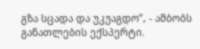გზა სცადა და უკუაგდო”, - ამბობს განათლების ექსპერტი.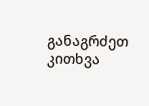განაგრძეთ კითხვა